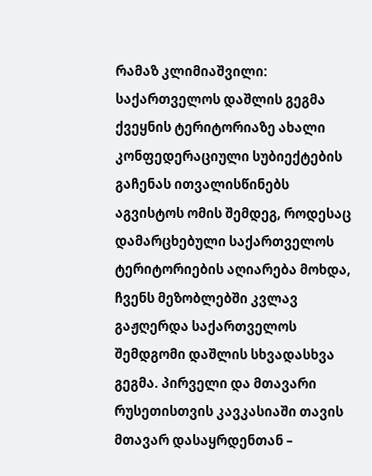რამაზ კლიმიაშვილი: საქართველოს დაშლის გეგმა ქვეყნის ტერიტორიაზე ახალი კონფედერაციული სუბიექტების გაჩენას ითვალისწინებს
აგვისტოს ომის შემდეგ, როდესაც დამარცხებული საქართველოს ტერიტორიების აღიარება მოხდა, ჩვენს მეზობლებში კვლავ გაჟღერდა საქართველოს შემდგომი დაშლის სხვადასხვა გეგმა. პირველი და მთავარი რუსეთისთვის კავკასიაში თავის მთავარ დასაყრდენთან –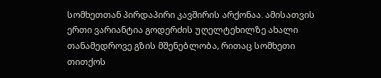სომხეთთან პირდაპირი კავშირის არქონაა. ამისათვის ერთი ვარიანტია გოდერძის უღელტეხილზე ახალი თანამედროვე გზის მშენებლობა, რითაც სომხეთი თითქოს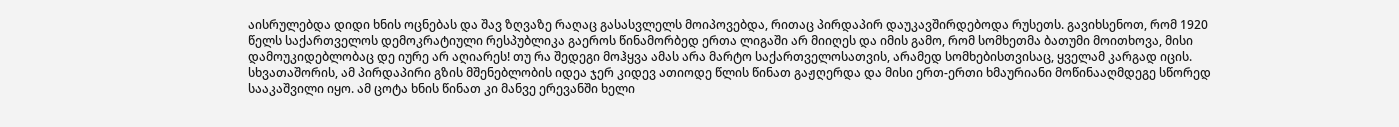აისრულებდა დიდი ხნის ოცნებას და შავ ზღვაზე რაღაც გასასვლელს მოიპოვებდა, რითაც პირდაპირ დაუკავშირდებოდა რუსეთს. გავიხსენოთ, რომ 1920 წელს საქართველოს დემოკრატიული რესპუბლიკა გაეროს წინამორბედ ერთა ლიგაში არ მიიღეს და იმის გამო, რომ სომხეთმა ბათუმი მოითხოვა, მისი დამოუკიდებლობაც დე იურე არ აღიარეს! თუ რა შედეგი მოჰყვა ამას არა მარტო საქართველოსათვის, არამედ სომხებისთვისაც, ყველამ კარგად იცის.
სხვათაშორის, ამ პირდაპირი გზის მშენებლობის იდეა ჯერ კიდევ ათიოდე წლის წინათ გაჟღერდა და მისი ერთ-ერთი ხმაურიანი მოწინააღმდეგე სწორედ სააკაშვილი იყო. ამ ცოტა ხნის წინათ კი მანვე ერევანში ხელი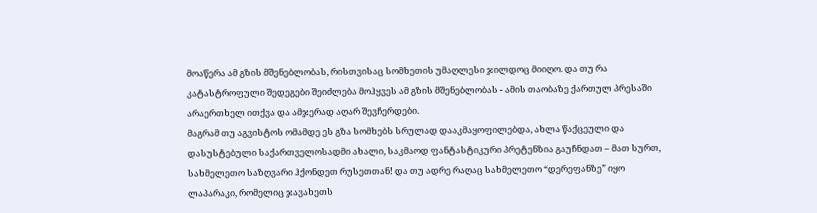მოაწერა ამ გზის მშენებლობას, რისთვისაც სომხეთის უმაღლესი ჯილდოც მიიღო. და თუ რა კატასტროფული შედეგები შეიძლება მოჰყვეს ამ გზის მშენებლობას - ამის თაობაზე ქართულ პრესაში არაერთხელ ითქვა და ამჯერად აღარ შევჩერდები.
მაგრამ თუ აგვისტოს ომამდე ეს გზა სომხებს სრულად დააკმაყოფილებდა, ახლა წაქცეული და დასუსტებული საქართველოსადმი ახალი, საკმაოდ ფანტასტიკური პრეტენზია გაუჩნდათ – მათ სურთ, სახმელეთო საზღვარი ჰქონდეთ რუსეთთან! და თუ ადრე რაღაც სახმელეთო “დერეფანზე” იყო ლაპარაკი, რომელიც ჯავახეთს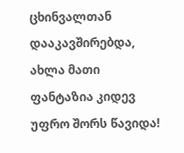ცხინვალთან დააკავშირებდა, ახლა მათი ფანტაზია კიდევ უფრო შორს წავიდა!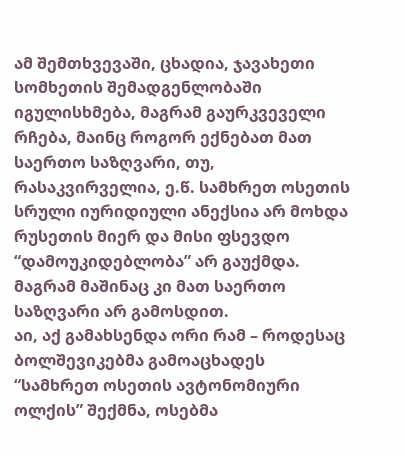ამ შემთხვევაში, ცხადია, ჯავახეთი სომხეთის შემადგენლობაში იგულისხმება, მაგრამ გაურკვეველი რჩება, მაინც როგორ ექნებათ მათ საერთო საზღვარი, თუ, რასაკვირველია, ე.წ. სამხრეთ ოსეთის სრული იურიდიული ანექსია არ მოხდა რუსეთის მიერ და მისი ფსევდო “დამოუკიდებლობა” არ გაუქმდა. მაგრამ მაშინაც კი მათ საერთო საზღვარი არ გამოსდით.
აი, აქ გამახსენდა ორი რამ – როდესაც ბოლშევიკებმა გამოაცხადეს “სამხრეთ ოსეთის ავტონომიური ოლქის” შექმნა, ოსებმა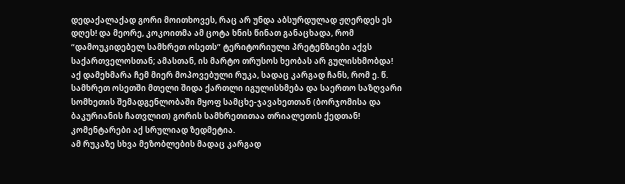დედაქალაქად გორი მოითხოვეს, რაც არ უნდა აბსურდულად ჟღერდეს ეს დღეს! და მეორე, კოკოითმა ამ ცოტა ხნის წინათ განაცხადა, რომ “დამოუკიდებელ სამხრეთ ოსეთს” ტერიტორიული პრეტენზიები აქვს საქართველოსთან; ამასთან, ის მარტო თრუსოს ხეობას არ გულისხმობდა!
აქ დამეხმარა ჩემ მიერ მოპოვებული რუკა, სადაც კარგად ჩანს, რომ ე. წ. სამხრეთ ოსეთში მთელი შიდა ქართლი იგულისხმება და საერთო საზღვარი სომხეთის შემადგენლობაში მყოფ სამცხე-ჯავახეთთან (ბორჯომისა და ბაკურიანის ჩათვლით) გორის სამხრეთითაა თრიალეთის ქედთან! კომენტარები აქ სრულიად ზედმეტია.
ამ რუკაზე სხვა მეზობლების მადაც კარგად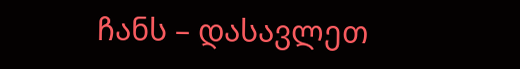ჩანს – დასავლეთ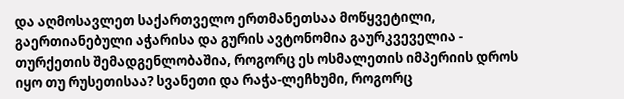და აღმოსავლეთ საქართველო ერთმანეთსაა მოწყვეტილი, გაერთიანებული აჭარისა და გურის ავტონომია გაურკვეველია - თურქეთის შემადგენლობაშია, როგორც ეს ოსმალეთის იმპერიის დროს იყო თუ რუსეთისაა? სვანეთი და რაჭა-ლეჩხუმი, როგორც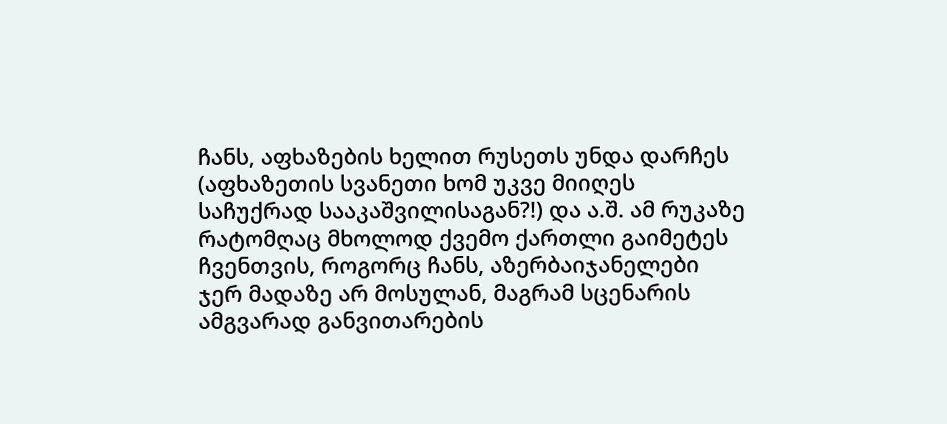ჩანს, აფხაზების ხელით რუსეთს უნდა დარჩეს (აფხაზეთის სვანეთი ხომ უკვე მიიღეს საჩუქრად სააკაშვილისაგან?!) და ა.შ. ამ რუკაზე რატომღაც მხოლოდ ქვემო ქართლი გაიმეტეს ჩვენთვის, როგორც ჩანს, აზერბაიჯანელები ჯერ მადაზე არ მოსულან, მაგრამ სცენარის ამგვარად განვითარების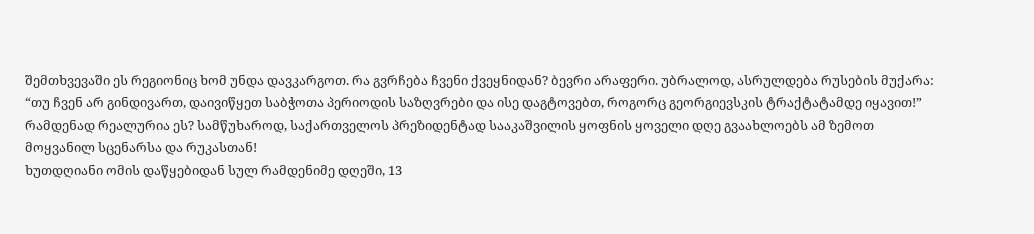შემთხვევაში ეს რეგიონიც ხომ უნდა დავკარგოთ. რა გვრჩება ჩვენი ქვეყნიდან? ბევრი არაფერი. უბრალოდ, ასრულდება რუსების მუქარა: “თუ ჩვენ არ გინდივართ, დაივიწყეთ საბჭოთა პერიოდის საზღვრები და ისე დაგტოვებთ, როგორც გეორგიევსკის ტრაქტატამდე იყავით!”
რამდენად რეალურია ეს? სამწუხაროდ, საქართველოს პრეზიდენტად სააკაშვილის ყოფნის ყოველი დღე გვაახლოებს ამ ზემოთ მოყვანილ სცენარსა და რუკასთან!
ხუთდღიანი ომის დაწყებიდან სულ რამდენიმე დღეში, 13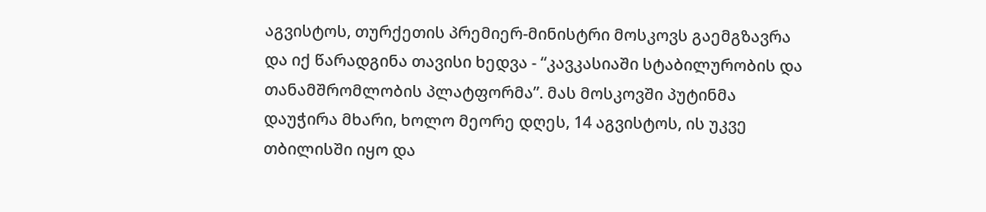აგვისტოს, თურქეთის პრემიერ-მინისტრი მოსკოვს გაემგზავრა და იქ წარადგინა თავისი ხედვა - “კავკასიაში სტაბილურობის და თანამშრომლობის პლატფორმა”. მას მოსკოვში პუტინმა დაუჭირა მხარი, ხოლო მეორე დღეს, 14 აგვისტოს, ის უკვე თბილისში იყო და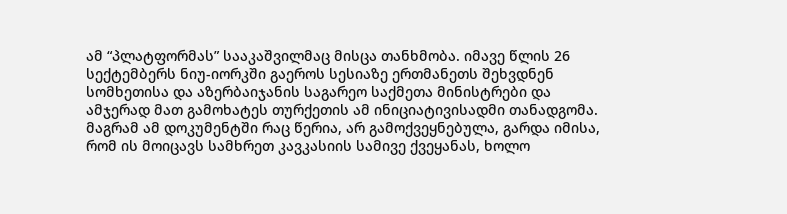ამ “პლატფორმას” სააკაშვილმაც მისცა თანხმობა. იმავე წლის 26 სექტემბერს ნიუ-იორკში გაეროს სესიაზე ერთმანეთს შეხვდნენ სომხეთისა და აზერბაიჯანის საგარეო საქმეთა მინისტრები და ამჯერად მათ გამოხატეს თურქეთის ამ ინიციატივისადმი თანადგომა. მაგრამ ამ დოკუმენტში რაც წერია, არ გამოქვეყნებულა, გარდა იმისა, რომ ის მოიცავს სამხრეთ კავკასიის სამივე ქვეყანას, ხოლო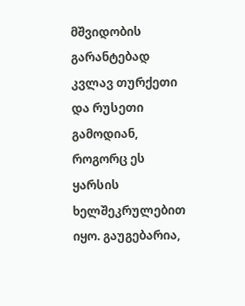მშვიდობის გარანტებად კვლავ თურქეთი და რუსეთი გამოდიან, როგორც ეს ყარსის ხელშეკრულებით იყო. გაუგებარია,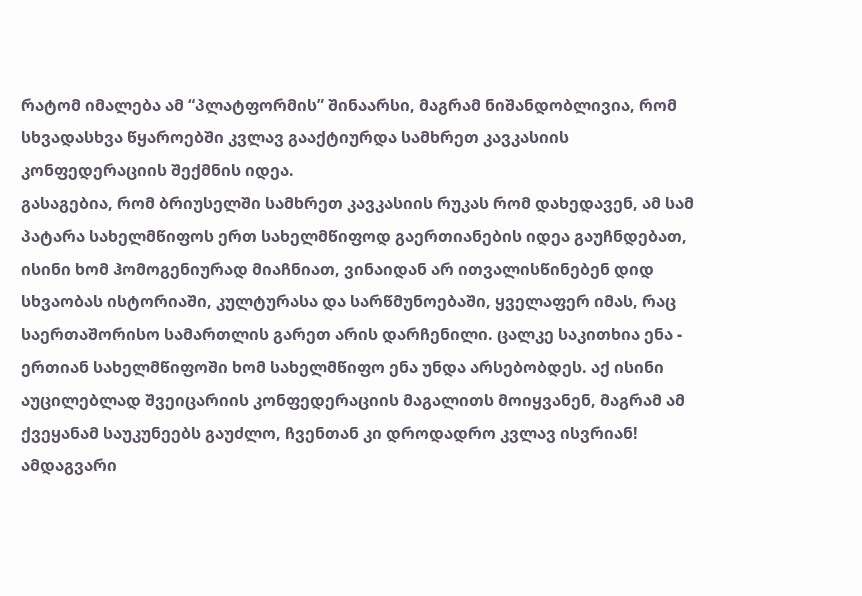რატომ იმალება ამ “პლატფორმის” შინაარსი, მაგრამ ნიშანდობლივია, რომ სხვადასხვა წყაროებში კვლავ გააქტიურდა სამხრეთ კავკასიის კონფედერაციის შექმნის იდეა.
გასაგებია, რომ ბრიუსელში სამხრეთ კავკასიის რუკას რომ დახედავენ, ამ სამ პატარა სახელმწიფოს ერთ სახელმწიფოდ გაერთიანების იდეა გაუჩნდებათ, ისინი ხომ ჰომოგენიურად მიაჩნიათ, ვინაიდან არ ითვალისწინებენ დიდ სხვაობას ისტორიაში, კულტურასა და სარწმუნოებაში, ყველაფერ იმას, რაც საერთაშორისო სამართლის გარეთ არის დარჩენილი. ცალკე საკითხია ენა - ერთიან სახელმწიფოში ხომ სახელმწიფო ენა უნდა არსებობდეს. აქ ისინი აუცილებლად შვეიცარიის კონფედერაციის მაგალითს მოიყვანენ, მაგრამ ამ ქვეყანამ საუკუნეებს გაუძლო, ჩვენთან კი დროდადრო კვლავ ისვრიან! ამდაგვარი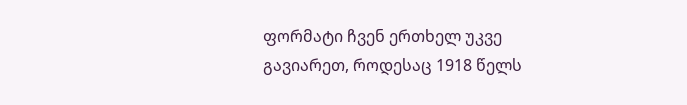ფორმატი ჩვენ ერთხელ უკვე გავიარეთ, როდესაც 1918 წელს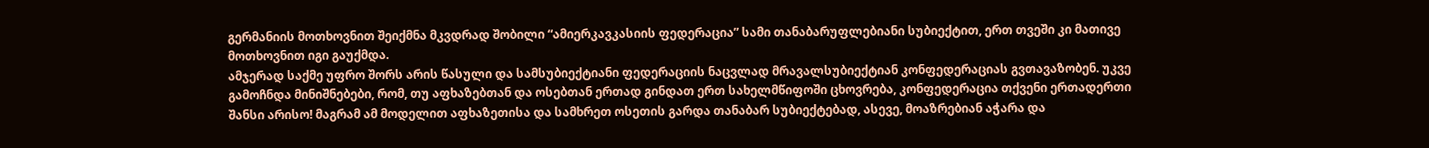გერმანიის მოთხოვნით შეიქმნა მკვდრად შობილი “ამიერკავკასიის ფედერაცია” სამი თანაბარუფლებიანი სუბიექტით, ერთ თვეში კი მათივე მოთხოვნით იგი გაუქმდა.
ამჯერად საქმე უფრო შორს არის წასული და სამსუბიექტიანი ფედერაციის ნაცვლად მრავალსუბიექტიან კონფედერაციას გვთავაზობენ. უკვე გამოჩნდა მინიშნებები, რომ, თუ აფხაზებთან და ოსებთან ერთად გინდათ ერთ სახელმწიფოში ცხოვრება, კონფედერაცია თქვენი ერთადერთი შანსი არისო! მაგრამ ამ მოდელით აფხაზეთისა და სამხრეთ ოსეთის გარდა თანაბარ სუბიექტებად, ასევე, მოაზრებიან აჭარა და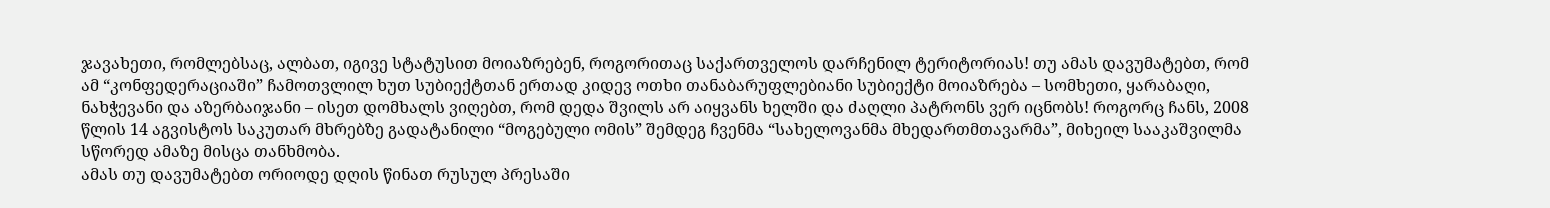ჯავახეთი, რომლებსაც, ალბათ, იგივე სტატუსით მოიაზრებენ, როგორითაც საქართველოს დარჩენილ ტერიტორიას! თუ ამას დავუმატებთ, რომ ამ “კონფედერაციაში” ჩამოთვლილ ხუთ სუბიექტთან ერთად კიდევ ოთხი თანაბარუფლებიანი სუბიექტი მოიაზრება – სომხეთი, ყარაბაღი, ნახჭევანი და აზერბაიჯანი – ისეთ დომხალს ვიღებთ, რომ დედა შვილს არ აიყვანს ხელში და ძაღლი პატრონს ვერ იცნობს! როგორც ჩანს, 2008 წლის 14 აგვისტოს საკუთარ მხრებზე გადატანილი “მოგებული ომის” შემდეგ ჩვენმა “სახელოვანმა მხედართმთავარმა”, მიხეილ სააკაშვილმა სწორედ ამაზე მისცა თანხმობა.
ამას თუ დავუმატებთ ორიოდე დღის წინათ რუსულ პრესაში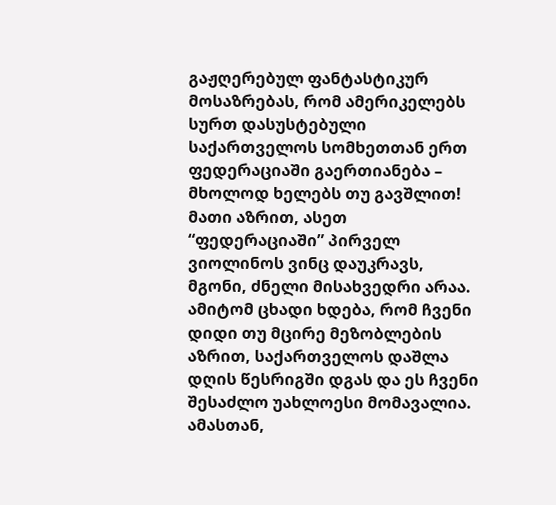გაჟღერებულ ფანტასტიკურ მოსაზრებას, რომ ამერიკელებს სურთ დასუსტებული საქართველოს სომხეთთან ერთ ფედერაციაში გაერთიანება – მხოლოდ ხელებს თუ გავშლით! მათი აზრით, ასეთ “ფედერაციაში” პირველ ვიოლინოს ვინც დაუკრავს, მგონი, ძნელი მისახვედრი არაა.
ამიტომ ცხადი ხდება, რომ ჩვენი დიდი თუ მცირე მეზობლების აზრით, საქართველოს დაშლა დღის წესრიგში დგას და ეს ჩვენი შესაძლო უახლოესი მომავალია. ამასთან,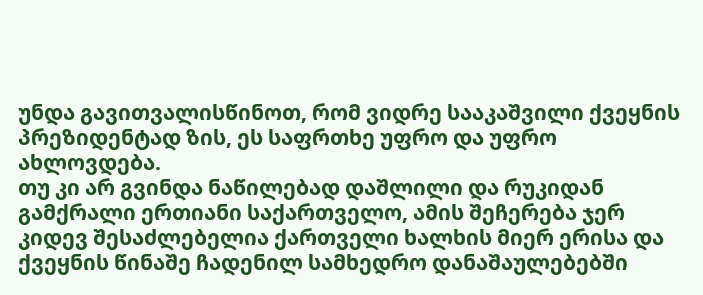უნდა გავითვალისწინოთ, რომ ვიდრე სააკაშვილი ქვეყნის პრეზიდენტად ზის, ეს საფრთხე უფრო და უფრო ახლოვდება.
თუ კი არ გვინდა ნაწილებად დაშლილი და რუკიდან გამქრალი ერთიანი საქართველო, ამის შეჩერება ჯერ კიდევ შესაძლებელია ქართველი ხალხის მიერ ერისა და ქვეყნის წინაშე ჩადენილ სამხედრო დანაშაულებებში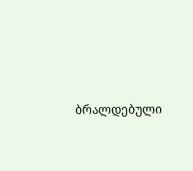ბრალდებული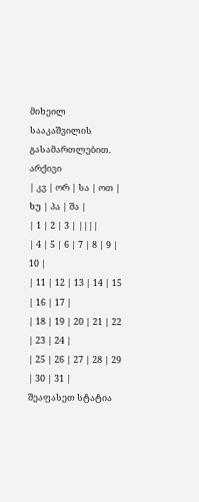მიხეილ სააკაშვილის გასამართლებით.
არქივი
| კვ | ორ | სა | ოთ | ხუ | პა | შა |
| 1 | 2 | 3 | ||||
| 4 | 5 | 6 | 7 | 8 | 9 | 10 |
| 11 | 12 | 13 | 14 | 15 | 16 | 17 |
| 18 | 19 | 20 | 21 | 22 | 23 | 24 |
| 25 | 26 | 27 | 28 | 29 | 30 | 31 |
შეაფასეთ სტატია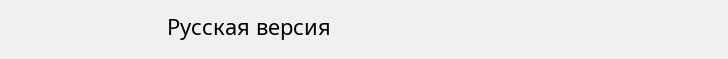Русская версия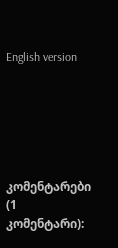English version






კომენტარები (1 კომენტარი):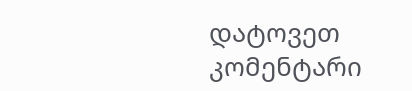დატოვეთ კომენტარი